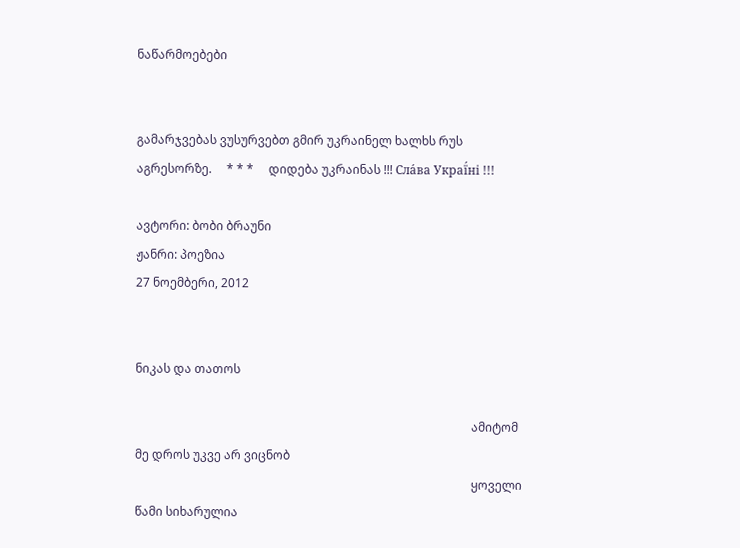ნაწარმოებები


გამარჯვებას ვუსურვებთ გმირ უკრაინელ ხალხს რუს აგრესორზე.     * * *     დიდება უკრაინას !!! Сла́ва Украї́ні !!!

ავტორი: ბობი ბრაუნი
ჟანრი: პოეზია
27 ნოემბერი, 2012


ნიკას და თათოს

                                                                                                                ამიტომ მე დროს უკვე არ ვიცნობ
                                                                                                                ყოველი წამი სიხარულია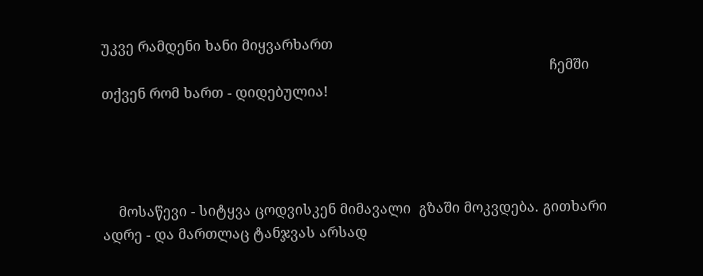უკვე რამდენი ხანი მიყვარხართ
                                                                                                                ჩემში თქვენ რომ ხართ - დიდებულია!




    მოსაწევი - სიტყვა ცოდვისკენ მიმავალი  გზაში მოკვდება. გითხარი ადრე - და მართლაც ტანჯვას არსად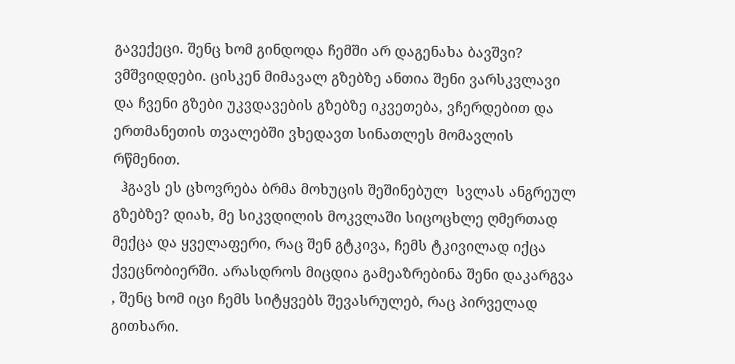გავექეცი. შენც ხომ გინდოდა ჩემში არ დაგენახა ბავშვი? ვმშვიდდები. ცისკენ მიმავალ გზებზე ანთია შენი ვარსკვლავი და ჩვენი გზები უკვდავების გზებზე იკვეთება, ვჩერდებით და ერთმანეთის თვალებში ვხედავთ სინათლეს მომავლის რწმენით.
  ჰგავს ეს ცხოვრება ბრმა მოხუცის შეშინებულ  სვლას ანგრეულ გზებზე? დიახ, მე სიკვდილის მოკვლაში სიცოცხლე ღმერთად  მექცა და ყველაფერი, რაც შენ გტკივა, ჩემს ტკივილად იქცა ქვეცნობიერში. არასდროს მიცდია გამეაზრებინა შენი დაკარგვა , შენც ხომ იცი ჩემს სიტყვებს შევასრულებ, რაც პირველად გითხარი.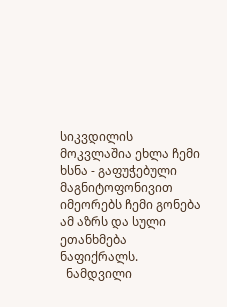სიკვდილის მოკვლაშია ეხლა ჩემი ხსნა - გაფუჭებული მაგნიტოფონივით იმეორებს ჩემი გონება ამ აზრს და სული ეთანხმება ნაფიქრალს.
  ნამდვილი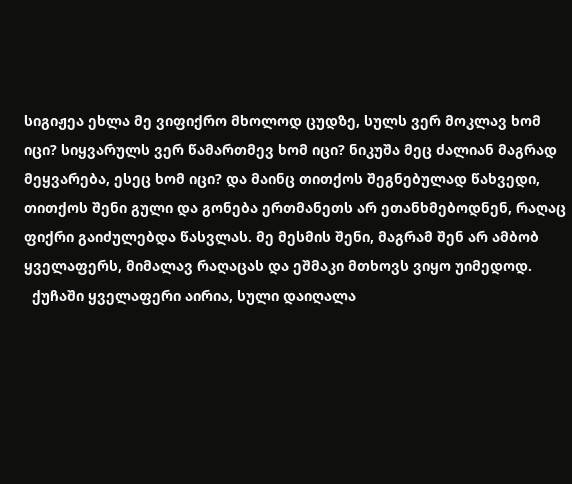სიგიჟეა ეხლა მე ვიფიქრო მხოლოდ ცუდზე, სულს ვერ მოკლავ ხომ იცი? სიყვარულს ვერ წამართმევ ხომ იცი? ნიკუშა მეც ძალიან მაგრად მეყვარება, ესეც ხომ იცი? და მაინც თითქოს შეგნებულად წახვედი, თითქოს შენი გული და გონება ერთმანეთს არ ეთანხმებოდნენ, რაღაც ფიქრი გაიძულებდა წასვლას. მე მესმის შენი, მაგრამ შენ არ ამბობ ყველაფერს, მიმალავ რაღაცას და ეშმაკი მთხოვს ვიყო უიმედოდ.
  ქუჩაში ყველაფერი აირია, სული დაიღალა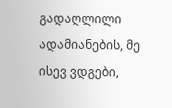გადაღლილი ადამიანების, მე ისევ ვდგები,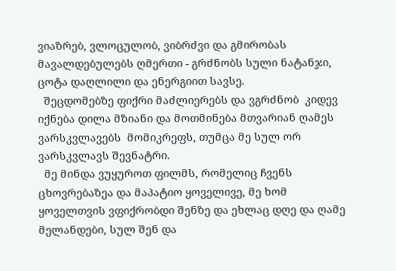ვიაზრებ, ვლოცულობ, ვიბრძვი და გმირობას მავალდებულებს ღმერთი - გრძნობს სული ნატანჯი, ცოტა დაღლილი და ენერგიით სავსე.
  შეცდომებზე ფიქრი მაძლიერებს და ვგრძნობ  კიდევ იქნება დილა მზიანი და მოთმინება მთვარიან ღამეს ვარსკვლავებს  მომიკრეფს, თუმცა მე სულ ორ ვარსკვლავს შევნატრი.
  მე მინდა ვუყუროთ ფილმს, რომელიც ჩვენს ცხოვრებაზეა და მაპატიო ყოველივე, მე ხომ ყოველთვის ვფიქრობდი შენზე და ეხლაც დღე და ღამე მელანდები, სულ შენ და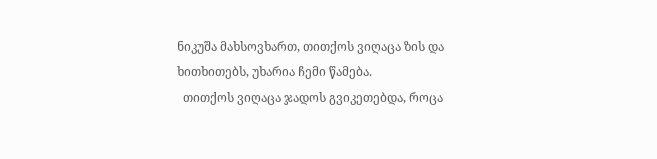ნიკუშა მახსოვხართ, თითქოს ვიღაცა ზის და ხითხითებს, უხარია ჩემი წამება.
  თითქოს ვიღაცა ჯადოს გვიკეთებდა, როცა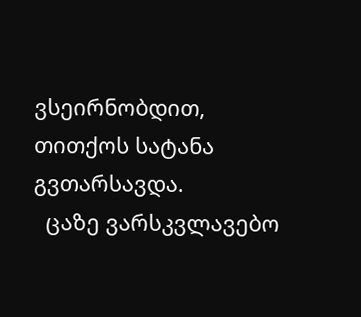ვსეირნობდით, თითქოს სატანა გვთარსავდა.
  ცაზე ვარსკვლავებო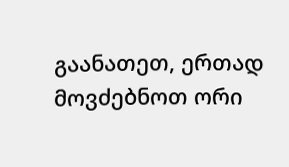გაანათეთ, ერთად მოვძებნოთ ორი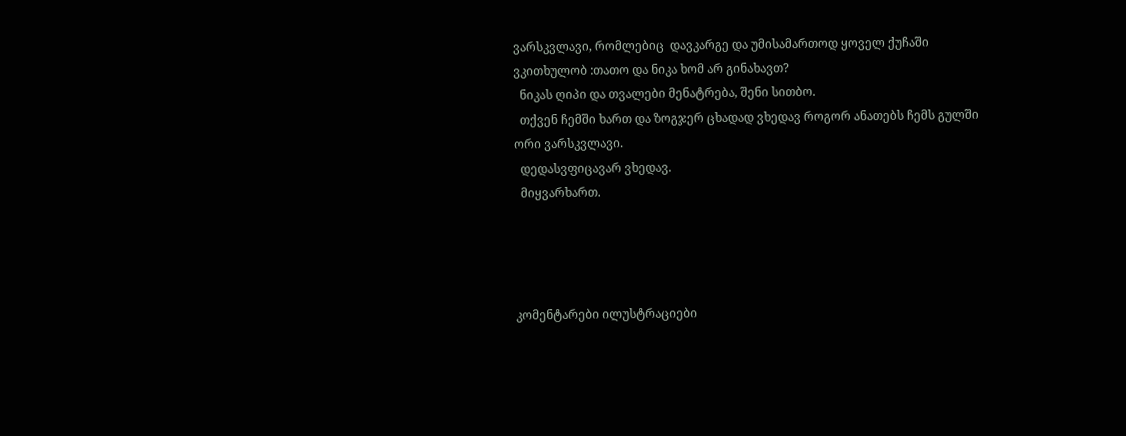ვარსკვლავი, რომლებიც  დავკარგე და უმისამართოდ ყოველ ქუჩაში ვკითხულობ :თათო და ნიკა ხომ არ გინახავთ?
  ნიკას ღიპი და თვალები მენატრება, შენი სითბო.
  თქვენ ჩემში ხართ და ზოგჯერ ცხადად ვხედავ როგორ ანათებს ჩემს გულში ორი ვარსკვლავი.
  დედასვფიცავარ ვხედავ.
  მიყვარხართ.




კომენტარები ილუსტრაციები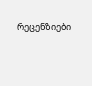რეცენზიები